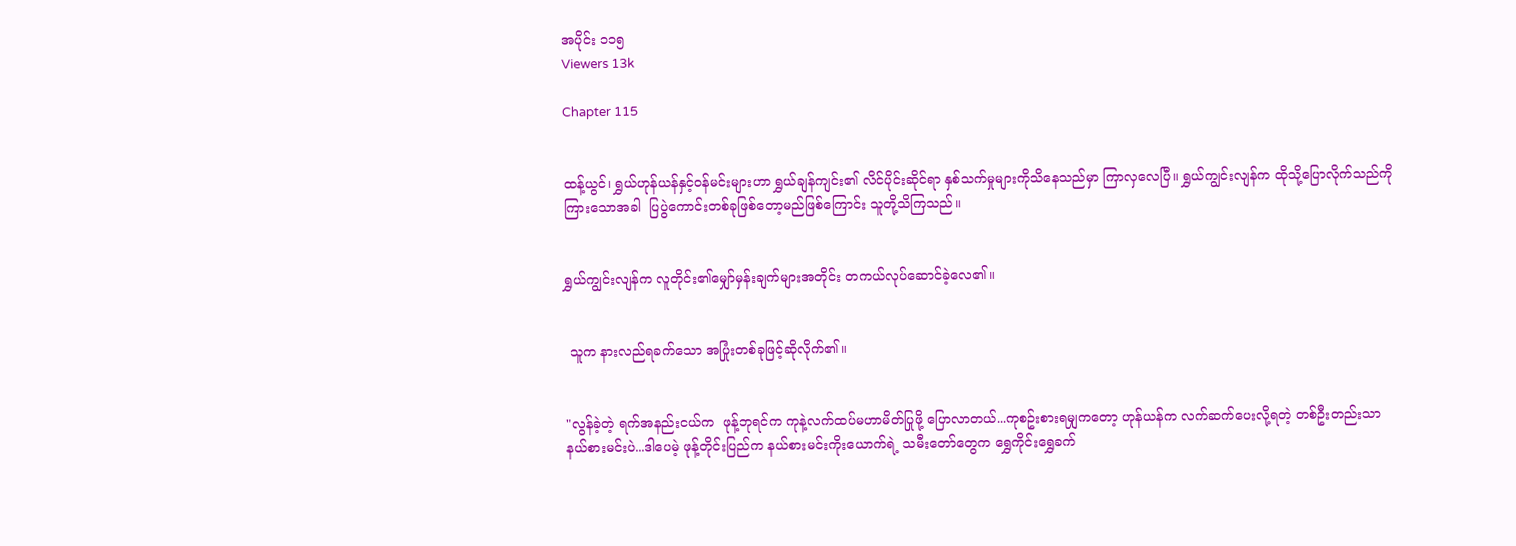အပိုင်း ၁၁၅
Viewers 13k

Chapter 115


ထန့်ယွင်၊ ရွှယ်ဟုန်ယန်နှင့်ဝန်မင်းများဟာ ရွှယ်ချန်ကျင်း၏ လိင်ပိုင်းဆိုင်ရာ နှစ်သက်မှုများကိုသိနေသည်မှာ ကြာလှလေပြီ။ ရွှယ်ကျွင်းလျန်က ထိုသို့ပြောလိုက်သည်ကို ကြားသောအခါ  ပြပွဲကောင်းတစ်ခုဖြစ်တော့မည်ဖြစ်ကြောင်း သူတို့သိကြသည်။


ရွှယ်ကျွင်းလျန်က လူတိုင်း၏မျှော်မှန်းချက်များအတိုင်း တကယ်လုပ်ဆောင်ခဲ့လေ၏။


 သူက နားလည်ရခက်သော အပြုံးတစ်ခုဖြင့်ဆိုလိုက်၏။


"လွန်ခဲ့တဲ့ ရက်အနည်းငယ်က  ဖုန့်ဘုရင်က ကုနဲ့လက်ထပ်မဟာမိတ်ပြုဖို့ ပြောလာတယ်...ကုစဥ်းစားရမျှကတော့ ဟုန်ယန်က လက်ဆက်ပေးလို့ရတဲ့ တစ်ဦးတည်းသာ နယ်စားမင်းပဲ...ဒါပေမဲ့ ဖုန့်တိုင်းပြည်က နယ်စားမင်းကိုးယောက်ရဲ့ သမီးတော်တွေက ရွှေကိုင်းရွှေခက်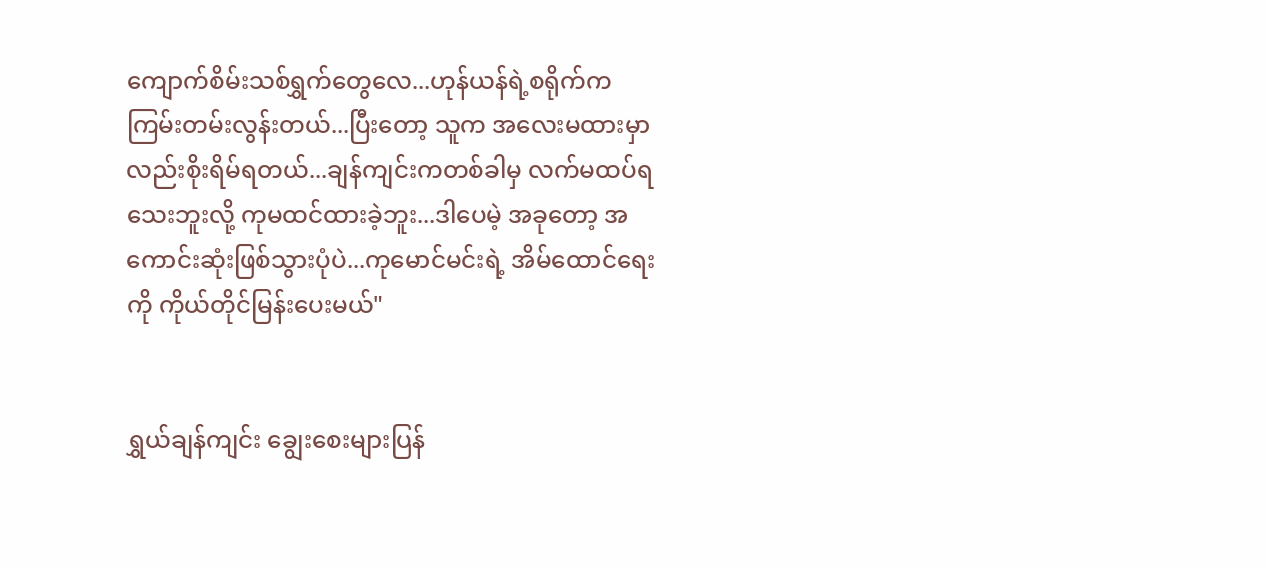ကျောက်စိမ်းသစ်ရွှက်တွေလေ...ဟုန်ယန်ရဲ့စရိုက်က ကြမ်းတမ်းလွန်းတယ်...ပြီးတော့ သူက အလေးမထားမှာလည်းစိုးရိမ်ရတယ်...ချန်ကျင်းကတစ်ခါမှ လက်မထပ်ရသေးဘူးလို့ ကုမထင်ထားခဲ့ဘူး...ဒါပေမဲ့ အခုတော့ အကောင်းဆုံးဖြစ်သွားပုံပဲ...ကုမောင်မင်းရဲ့ အိမ်ထောင်ရေးကို ကိုယ်တိုင်မြန်းပေးမယ်"


ရွှယ်ချန်ကျင်း ချွေးစေးများပြန်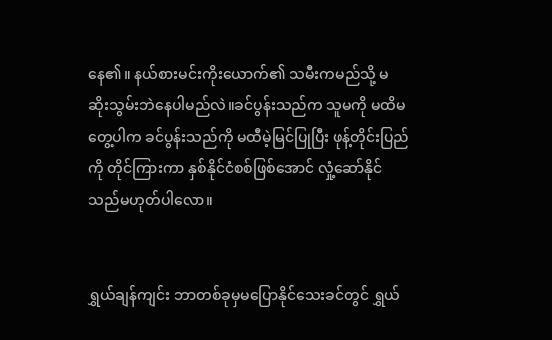နေ၏။ နယ်စားမင်းကိုးယောက်၏ သမီးကမည်သို့ မဆိုးသွမ်းဘဲနေပါမည်လဲ။ခင်ပွန်းသည်က သူမကို မထိမတွေ့ပါက ခင်ပွန်းသည်ကို မထီမဲ့မြင်ပြုပြီး ဖုန့်တိုင်းပြည်ကို တိုင်ကြားကာ နှစ်နိုင်ငံစစ်ဖြစ်အောင် လှုံ့ဆော်နိုင်သည်မဟုတ်ပါလော။


ရွှယ်ချန်ကျင်း ဘာတစ်ခုမှမပြောနိုင်သေးခင်တွင် ရွှယ်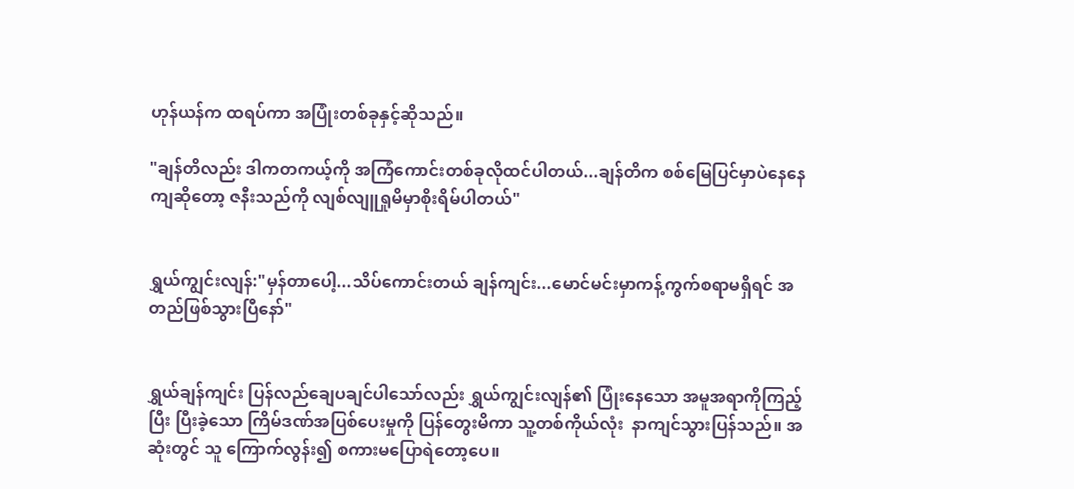ဟုန်ယန်က ထရပ်ကာ အပြုံးတစ်ခုနှင့်ဆိုသည်။

"ချန်တိလည်း ဒါကတကယ့်ကို အကြံကောင်းတစ်ခုလိုထင်ပါတယ်...ချန်တိက စစ်မြေပြင်မှာပဲနေနေကျဆိုတော့ ဇနီးသည်ကို လျစ်လျူရှုမိမှာစိုးရိမ်ပါတယ်"


ရွှယ်ကျွင်းလျန်:"မှန်တာပေါ့...သိပ်ကောင်းတယ် ချန်ကျင်း...မောင်မင်းမှာကန့်ကွက်စရာမရှိရင် အတည်ဖြစ်သွားပြီနော်"


ရွှယ်ချန်ကျင်း ပြန်လည်ချေပချင်ပါသော်လည်း ရွှယ်ကျွင်းလျန်၏ ပြုံးနေသော အမူအရာကိုကြည့်ပြီး ပြီးခဲ့သော ကြိမ်ဒဏ်အပြစ်ပေးမှုကို ပြန်တွေးမိကာ သူ့တစ်ကိုယ်လုံး  နာကျင်သွားပြန်သည်။ အဆုံးတွင် သူ ကြောက်လွန်း၍ စကားမပြောရဲတော့ပေ။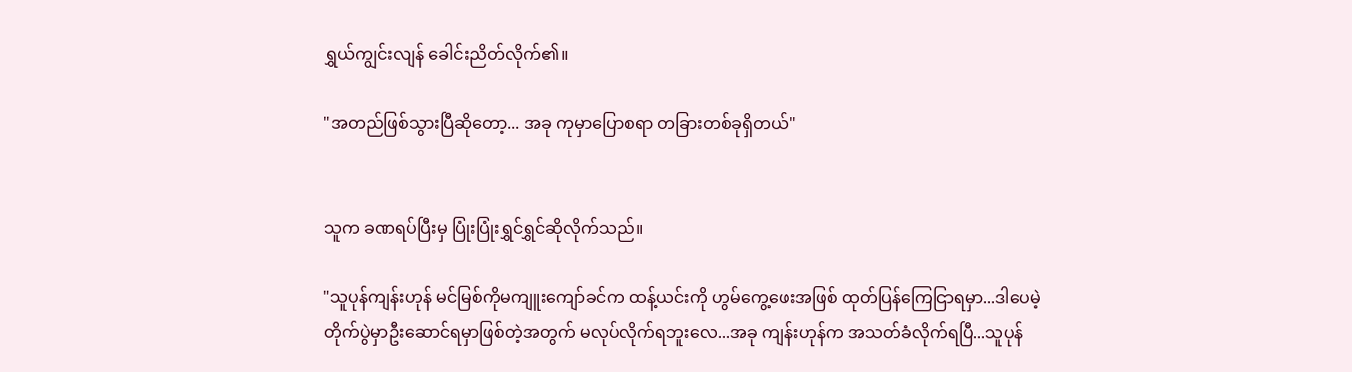ရွှယ်ကျွင်းလျန် ခေါင်းညိတ်လိုက်၏။

"အတည်ဖြစ်သွားပြီဆိုတော့... အခု ကုမှာပြောစရာ တခြားတစ်ခုရှိတယ်"


သူက ခဏရပ်ပြီးမှ ပြုံးပြုံးရွှင်ရွှင်ဆိုလိုက်သည်။

"သူပုန်ကျန်းဟုန် မင်မြစ်ကိုမကျူးကျော်ခင်က ထန့်ယင်းကို ဟွမ်ကွေ့ဖေးအဖြစ် ထုတ်ပြန်ကြေငြာရမှာ...ဒါပေမဲ့ တိုက်ပွဲမှာဦးဆောင်ရမှာဖြစ်တဲ့အတွက် မလုပ်လိုက်ရဘူးလေ...အခု ကျန်းဟုန်က အသတ်ခံလိုက်ရပြီ...သူပုန်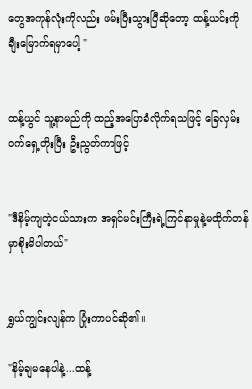တွေအကုန်လုံးကိုလည်း ဖမ်းပြီးသွားပြီဆိုတော့ ထန့်ယင်းကို ချီးမြောက်ရမှာပေါ့ "


ထန့်ယွင် သူ့နာမည်ကို ထည့်အပြောခံလိုက်ရသဖြင့် ခြေလှမ်းဝက်ရှေ့တိုးပြီး ဦးညွတ်ကာဖြင့်


"ဒီနိမ့်ကျတဲ့ငယ်သားက အရှင်မင်းကြီးရဲ့ကြင်နာမှုနဲ့မထိုက်တန်မှာစိုးမိပါတယ်"


ရွှယ်ကျွင်းလျန်က ပြုံးကာပင်ဆို၏။

"နိမ့်ချမနေပါနဲ့...ထန့်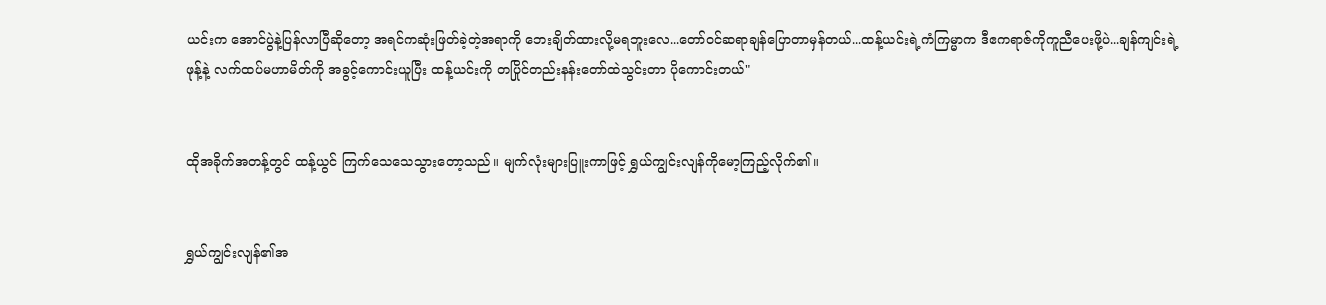ယင်းက အောင်ပွဲနဲ့ပြန်လာပြီဆိုတော့ အရင်ကဆုံးဖြတ်ခဲ့တဲ့အရာကို ဘေးချိတ်ထားလို့မရဘူးလေ...တော်ဝင်ဆရာချန်ပြောတာမှန်တယ်...ထန့်ယင်းရဲ့ကံကြမ္မာက ဒီဧကရာဇ်ကိုကူညီပေးဖို့ပဲ...ချန်ကျင်းရဲ့ ဖုန့်နဲ့ လက်ထပ်မဟာမိတ်ကို အခွင့်ကောင်းယူပြီး ထန့်ယင်းကို တပြိုင်တည်းနန်းတော်ထဲသွင်းတာ ပိုကောင်းတယ်"


ထိုအခိုက်အတန့်တွင် ထန့်ယွင် ကြက်သေသေသွားတော့သည်။ မျက်လုံးများပြူးကာဖြင့် ရွှယ်ကျွင်းလျန်ကိုမော့ကြည့်လိုက်၏။


ရွှယ်ကျွင်းလျန်၏အ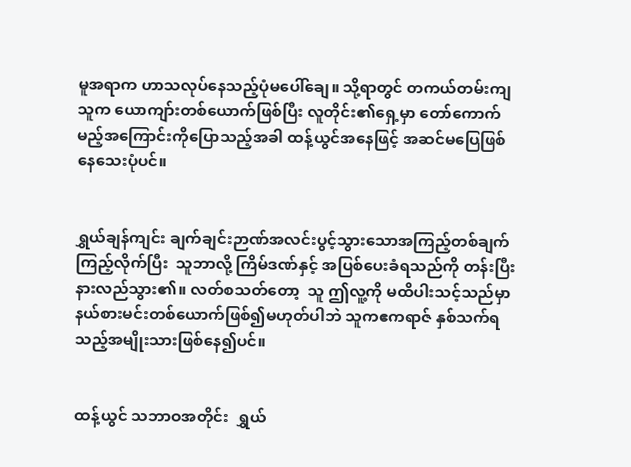မူအရာက ဟာသလုပ်နေသည့်ပုံမပေါ်ချေ။ သို့ရာတွင် တကယ်တမ်းကျ သူက ယောကျာ်းတစ်ယောက်ဖြစ်ပြီး လူတိုင်း၏ရှေ့မှာ တော်ကောက်မည့်အကြောင်းကိုပြောသည့်အခါ ထန့်ယွင်အနေဖြင့် အဆင်မပြေဖြစ်နေသေးပုံပင်။


ရွှယ်ချန်ကျင်း ချက်ချင်းဉာဏ်အလင်းပွင့်သွားသောအကြည့်တစ်ချက်ကြည့်လိုက်ပြီး  သူဘာလို့ ကြိမ်ဒဏ်နှင့် အပြစ်ပေးခံရသည်ကို တန်းပြီးနားလည်သွား၏။ လတ်စသတ်တော့  သူ ဤလူ့ကို မထိပါးသင့်သည်မှာ နယ်စားမင်းတစ်ယောက်ဖြစ်၍မဟုတ်ပါဘဲ သူကဧကရာဇ် နှစ်သက်ရသည့်အမျိုးသားဖြစ်နေ၍ပင်။


ထန့်ယွင် သဘာဝအတိုင်း  ရွှယ်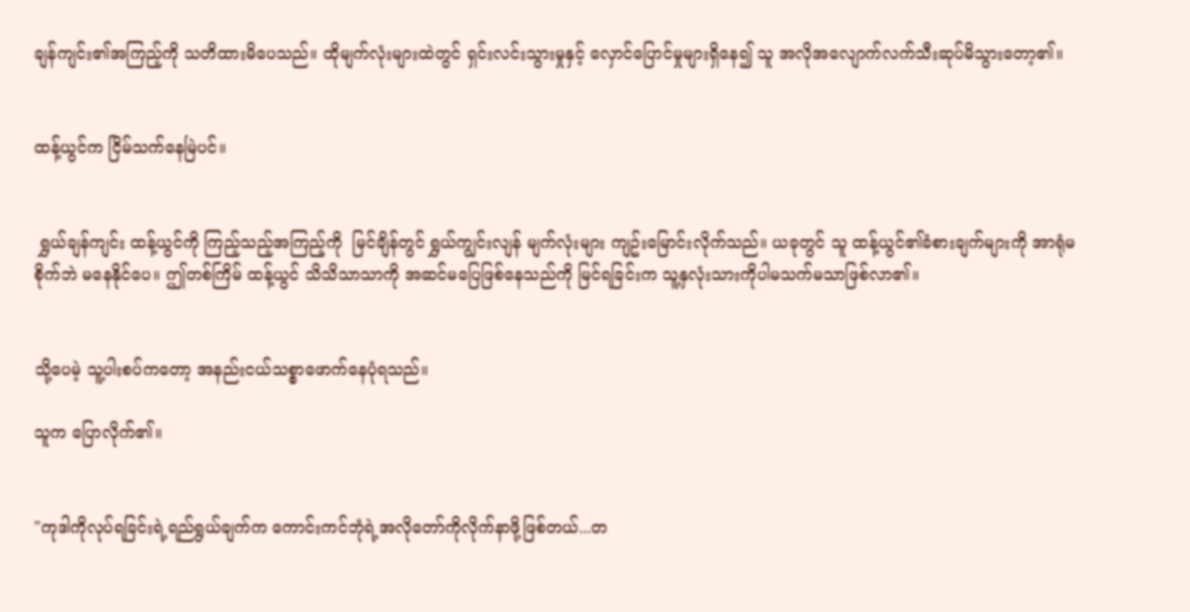ချန်ကျင်း၏အကြည့်ကို သတိထားမိပေသည်။ ထိုမျက်လုံးများထဲတွင် ရှင်းလင်းသွားမှုနှင့် လှောင်ပြောင်မှုများရှိနေ၍ သူ အလိုအလျောက်လက်သီးဆုပ်မိသွားတော့၏။


ထန့်ယွင်က ငြိမ်သက်နေမြဲပင်။


 ရွှယ်ချန်ကျင်း ထန့်ယွင်ကို ကြည့်သည့်အကြည့်ကို  မြင်ချိန်တွင် ရွှယ်ကျွင်းလျန် မျက်လုံးများ ကျဥ်းမြောင်းလိုက်သည်။ ယခုတွင် သူ ထန့်ယွင်၏ခံစားချက်များကို အာရုံမစိုက်ဘဲ မနေနိုင်ပေ။ ဤတစ်ကြိမ် ထန့်ယွင် သိသိသာသာကို အဆင်မပြေဖြစ်နေသည်ကို မြင်ရခြင်းက သူ့နှလုံးသားကိုပါမသက်မသာဖြစ်လာ၏။


သို့ပေမဲ့ သူ့ပါးစပ်ကတော့ အနည်းငယ်သစ္စာဖောက်နေပုံရသည်။

သူက ပြောလိုက်၏။


"ကုဒါကိုလုပ်ရခြင်းရဲ့ရည်ရွယ်ချက်က ကောင်းကင်ဘုံရဲ့အလိုတော်ကိုလိုက်နာဖို့ဖြစ်တယ်...တ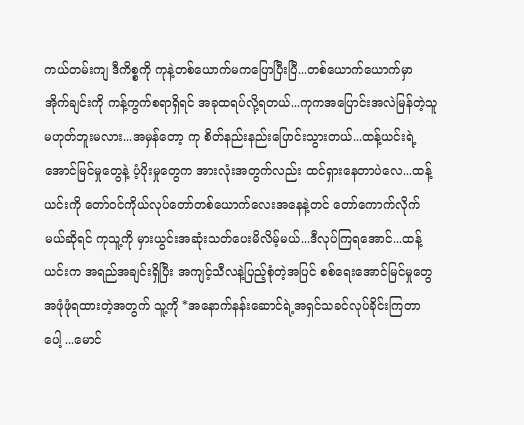ကယ်တမ်းကျ ဒီကိစ္စကို ကုနဲ့တစ်ယောက်မကပြောပြီးပြီ...တစ်ယောက်ယောက်မှာ အိုက်ချင်းကို ကန့်ကွက်စရာရှိရင် အခုထရပ်လို့ရတယ်...ကုကအပြောင်းအလဲမြန်တဲ့သူမဟုတ်ဘူးမလား...အမှန်တော့ ကု စိတ်နည်းနည်းပြောင်းသွားတယ်...ထန့်ယင်းရဲ့အောင်မြင်မှုတွေနဲ့ ပံ့ပိုးမှုတွေက အားလုံးအတွက်လည်း ထင်ရှားနေတာပဲလေ...ထန့်ယင်းကို တော်ဝင်ကိုယ်လုပ်တော်တစ်ယောက်လေးအနေနဲ့တင် တော်ကောက်လိုက်မယ်ဆိုရင် ကုသူ့ကို မှားယွင်းအဆုံးသတ်ပေးမိလိမ့်မယ်...ဒီလုပ်ကြရအောင်...ထန့်ယင်းက အရည်အချင်းရှိပြီး အကျင့်သီလနဲ့ပြည့်စုံတဲ့အပြင် စစ်ရေးအောင်မြင်မှုတွေ အဖုံဖုံရထားတဲ့အတွက် သူ့ကို *အနောက်နန်းဆောင်ရဲ့အရှင်သခင်လုပ်ခိုင်းကြတာပေါ့ ...မောင်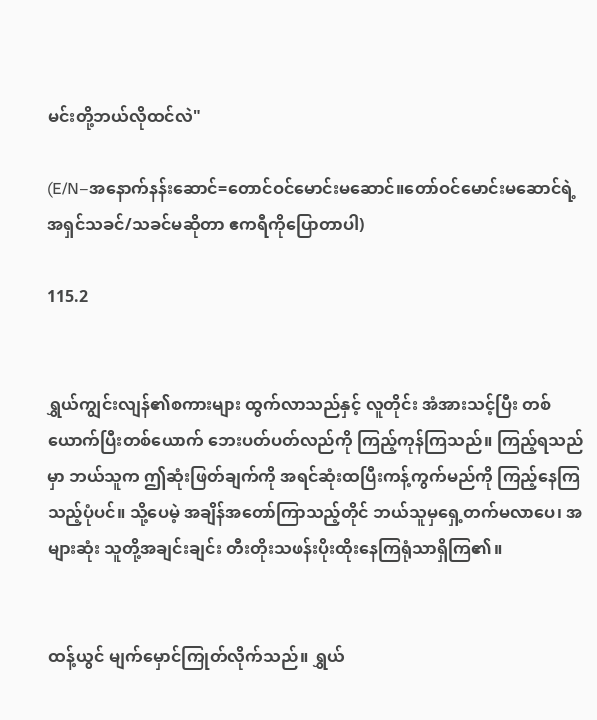မင်းတို့ဘယ်လိုထင်လဲ"

(E/N–အနောက်နန်းဆောင်=တောင်ဝင်မောင်းမဆောင်။တော်ဝင်မောင်းမဆောင်ရဲ့ အရှင်သခင်/သခင်မဆိုတာ ဧကရီကိုပြောတာပါ)

115.2


ရွှယ်ကျွင်းလျန်၏စကားများ ထွက်လာသည်နှင့် လူတိုင်း အံအားသင့်ပြီး တစ်ယောက်ပြီးတစ်ယောက် ဘေးပတ်ပတ်လည်ကို ကြည့်ကုန်ကြသည်။ ကြည့်ရသည်မှာ ဘယ်သူက ဤဆုံးဖြတ်ချက်ကို အရင်ဆုံးထပြီးကန့်ကွက်မည်ကို ကြည့်နေကြသည့်ပုံပင်။ သို့ပေမဲ့ အချိန်အတော်ကြာသည့်တိုင် ဘယ်သူမှရှေ့တက်မလာပေ၊ အများဆုံး သူတို့အချင်းချင်း တီးတိုးသဖန်းပိုးထိုးနေကြရုံသာရှိကြ၏။


ထန့်ယွင် မျက်မှောင်ကြုတ်လိုက်သည်။ ရွှယ်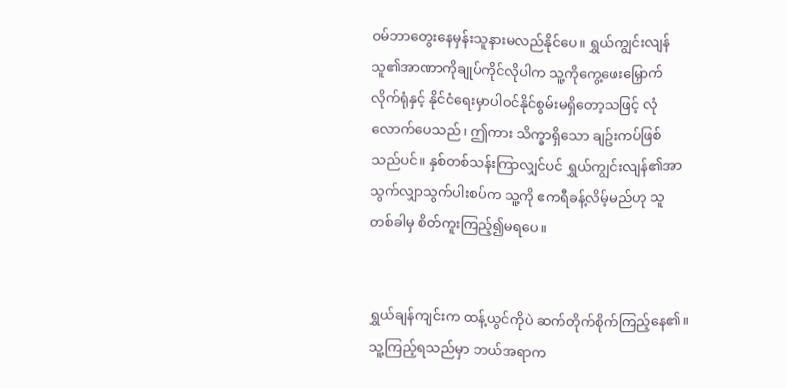ဝမ်ဘာတွေးနေမှန်းသူနားမလည်နိုင်ပေ။ ရွှယ်ကျွင်းလျန် သူ၏အာဏာကိုချုပ်ကိုင်လိုပါက သူ့ကိုကွေ့ဖေးမြှောက်လိုက်ရုံနှင့် နိုင်ငံရေးမှာပါဝင်နိုင်စွမ်းမရှိတော့သဖြင့် လုံလောက်ပေသည်၊ ဤကား သိက္ခာရှိသော ချဥ်းကပ်ဖြစ်သည်ပင်။ နှစ်တစ်သန်းကြာလျှင်ပင် ရွှယ်ကျွင်းလျန်၏အာသွက်လျှာသွက်ပါးစပ်က သူ့ကို ဧကရီခန့်လိမ့်မည်ဟု သူ တစ်ခါမှ စိတ်ကူးကြည့်၍မရပေ။


ရွှယ်ချန်ကျင်းက ထန့်ယွင်ကိုပဲ ဆက်တိုက်စိုက်ကြည့်နေ၏။ သူ့ကြည့်ရသည်မှာ ဘယ်အရာက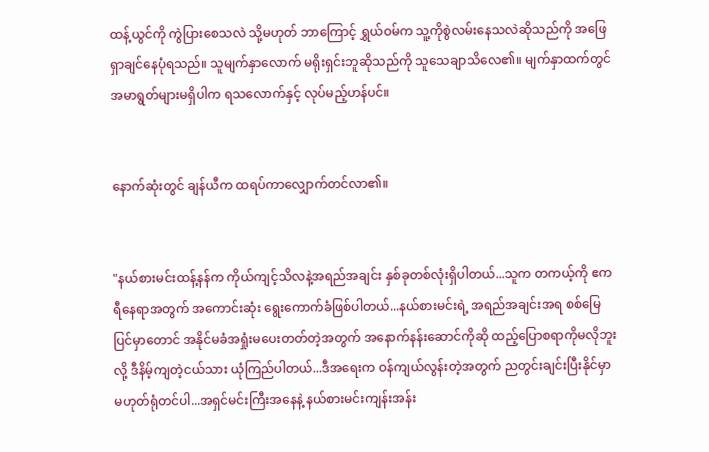ထန့်ယွင်ကို ကွဲပြားစေသလဲ သို့မဟုတ် ဘာကြောင့် ရွှယ်ဝမ်က သူ့ကိုစွဲလမ်းနေသလဲဆိုသည်ကို အဖြေရှာချင်နေပုံရသည်။ သူမျက်နှာလောက် မရိုးရှင်းဘူဆိုသည်ကို သူသေချာသိလေ၏။ မျက်နှာထက်တွင် အမာရွတ်များမရှိပါက ရသလောက်နှင့် လုပ်မည့်ဟန်ပင်။


နောက်ဆုံးတွင် ချန်ယီက ထရပ်ကာလျှောက်တင်လာ၏။


"နယ်စားမင်းထန့်နန်က ကိုယ်ကျင့်သိလနဲ့အရည်အချင်း နှစ်ခုတစ်လုံးရှိပါတယ်...သူက တကယ့်ကို ဧကရီနေရာအတွက် အကောင်းဆုံး ရွေးကောက်ခံဖြစ်ပါတယ်...နယ်စားမင်းရဲ့ အရည်အချင်းအရ စစ်မြေပြင်မှာတောင် အနိုင်မခံအရှုံးမပေးတတ်တဲ့အတွက် အနောက်နန်းဆောင်ကိုဆို ထည့်ပြောစရာကိုမလိုဘူးလို့ ဒီနိမ့်ကျတဲ့ငယ်သား ယုံကြည်ပါတယ်...ဒီအရေးက ဝန်ကျယ်လွန်းတဲ့အတွက် ညတွင်းချင်းပြီးနိုင်မှာမဟုတ်ရုံတင်ပါ...အရှင်မင်းကြီးအနေနဲ့ နယ်စားမင်းကျန်းအန်း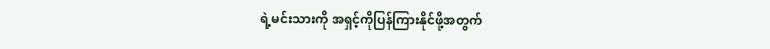ရဲ့မင်းသားကို အရှင့်ကိုပြန်ကြားနိုင်ဖို့အတွက်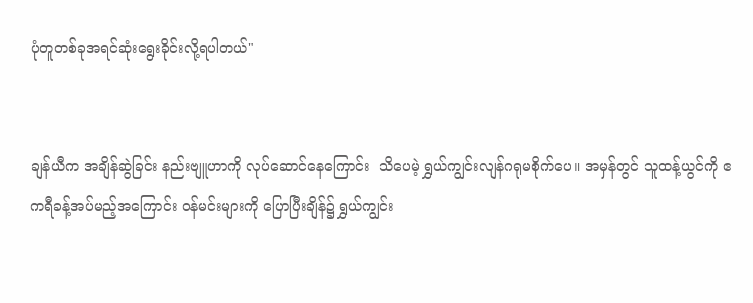ပုံတူတစ်ခုအရင်ဆုံးရွေးခိုင်းလို့ရပါတယ်"


ချန်ယီက အချိန်ဆွဲခြင်း နည်းဗျူဟာကို လုပ်ဆောင်နေကြောင်း  သိပေမဲ့ ရွှယ်ကျွင်းလျန်ဂရုမစိုက်ပေ။ အမှန်တွင် သူထန့်ယွင်ကို ဧကရီခန့်အပ်မည့်အကြောင်း ဝန်မင်းများကို ပြောပြီးချိန်၌ ရွှယ်ကျွင်း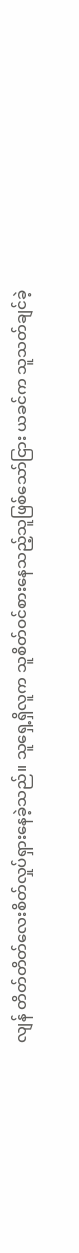လျန် တိတ်တိတ်လေးစိတ်လှုပ်ရှားနေခဲ့သည်။ သူရှေ့ရှိလူက သူစိတ်ဝင်စားနေသည့်သူဖြစ်သော်ငြား ယခင်က သူသတ်ချင်ခဲ့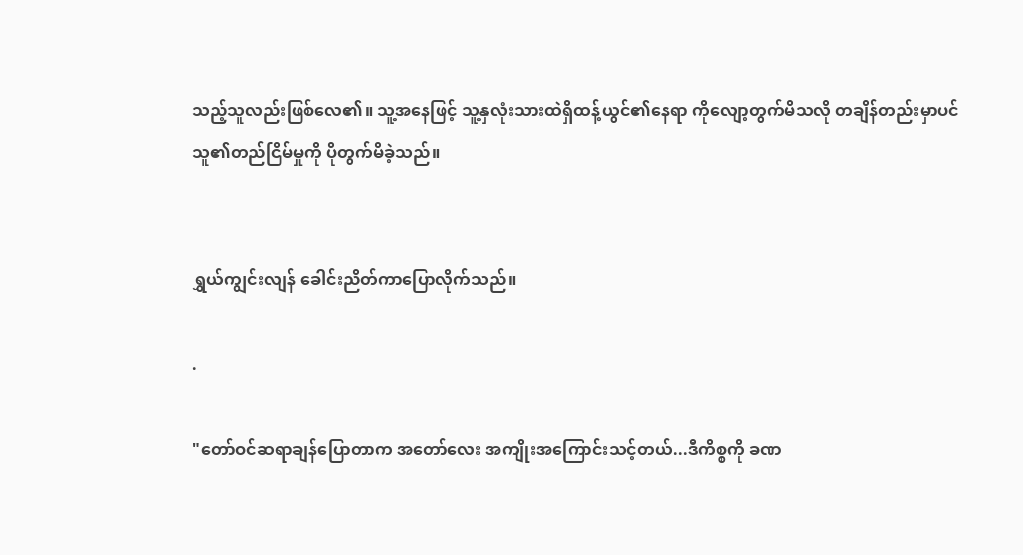သည့်သူလည်းဖြစ်လေ၏။ သူ့အနေဖြင့် သူ့နှလုံးသားထဲရှိထန့်ယွင်၏နေရာ ကိုလျော့တွက်မိသလို တချိန်တည်းမှာပင် သူ၏တည်ငြိမ်မှုကို ပိုတွက်မိခဲ့သည်။


ရွှယ်ကျွင်းလျန် ခေါင်းညိတ်ကာပြောလိုက်သည်။

.

"တော်ဝင်ဆရာချန်ပြောတာက အတော်လေး အကျိုးအကြောင်းသင့်တယ်...ဒီကိစ္စကို ခဏ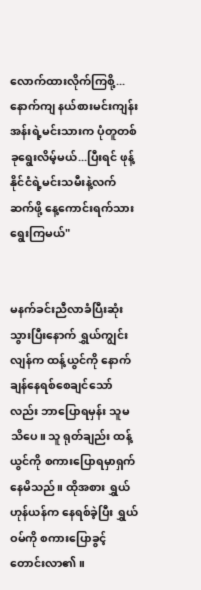လောက်ထားလိုက်ကြစို့...နောက်ကျ နယ်စားမင်းကျန်းအန်းရဲ့မင်းသားက ပုံတူတစ်ခုရွေးလိမ့်မယ်...ပြီးရင် ဖုန့်နိုင်ငံရဲ့မင်းသမီးနဲ့လက်ဆက်ဖို့ နေ့ကောင်းရက်သားရွေးကြမယ်"


မနက်ခင်းညီလာခံပြီးဆုံးသွားပြီးနောက် ရွှယ်ကျွင်းလျန်က ထန့်ယွင်ကို နောက်ချန်နေရစ်စေချင်သော်လည်း ဘာပြောရမှန်း သူမသိပေ။ သူ ရုတ်ချည်း ထန့်ယွင်ကို စကားပြောရမှာရှက်နေမိသည်။ ထိုအစား ရွှယ်ဟုန်ယန်က နေရစ်ခဲ့ပြီး ရွှယ်ဝမ်ကို စကားပြောခွင့်တောင်းလာ၏။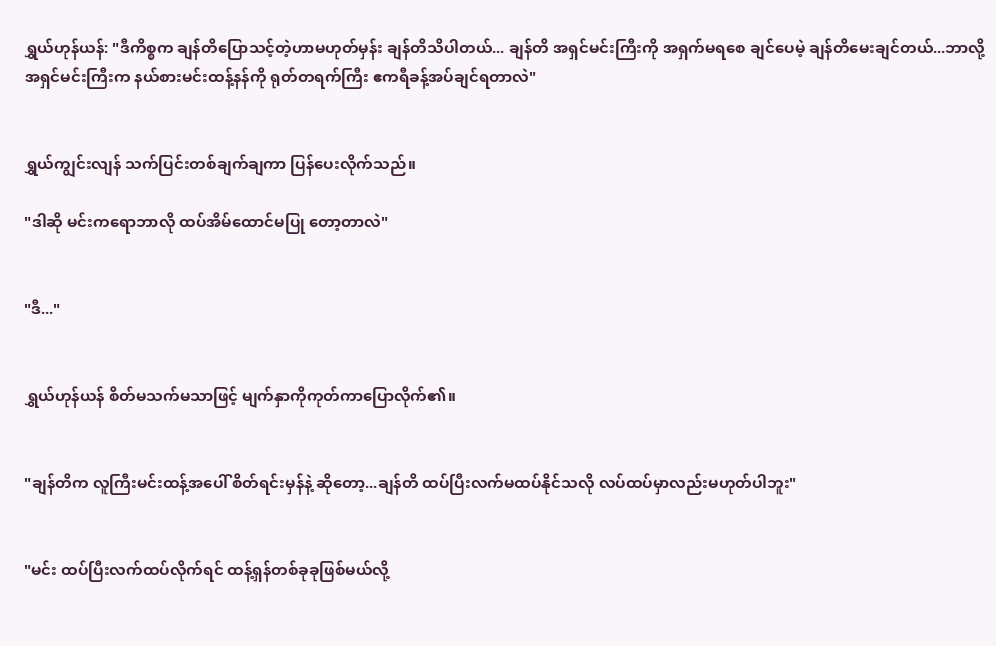ရွှယ်ဟုန်ယန်: "ဒီကိစ္စက ချန်တိပြောသင့်တဲ့ဟာမဟုတ်မှန်း ချန်တိသိပါတယ်... ချန်တိ အရှင်မင်းကြီးကို အရှက်မရစေ ချင်ပေမဲ့ ချန်တိမေးချင်တယ်...ဘာလို့ အရှင်မင်းကြီးက နယ်စားမင်းထန့်နန်ကို ရုတ်တရက်ကြီး ဧကရီခန့်အပ်ချင်ရတာလဲ"


ရွှယ်ကျွင်းလျန် သက်ပြင်းတစ်ချက်ချကာ ပြန်ပေးလိုက်သည်။

"ဒါဆို မင်းကရောဘာလို ထပ်အိမ်ထောင်မပြု တော့တာလဲ"


"ဒီ..."


ရွှယ်ဟုန်ယန် စိတ်မသက်မသာဖြင့် မျက်နှာကိုကုတ်ကာပြောလိုက်၏။


"ချန်တိက လူကြီးမင်းထန့်အပေါ် စိတ်ရင်းမှန်နဲ့ ဆိုတော့...ချန်တိ ထပ်ပြီးလက်မထပ်နိုင်သလို လပ်ထပ်မှာလည်းမဟုတ်ပါဘူး"


"မင်း ထပ်ပြီးလက်ထပ်လိုက်ရင် ထန့်ရှန်တစ်ခုခုဖြစ်မယ်လို့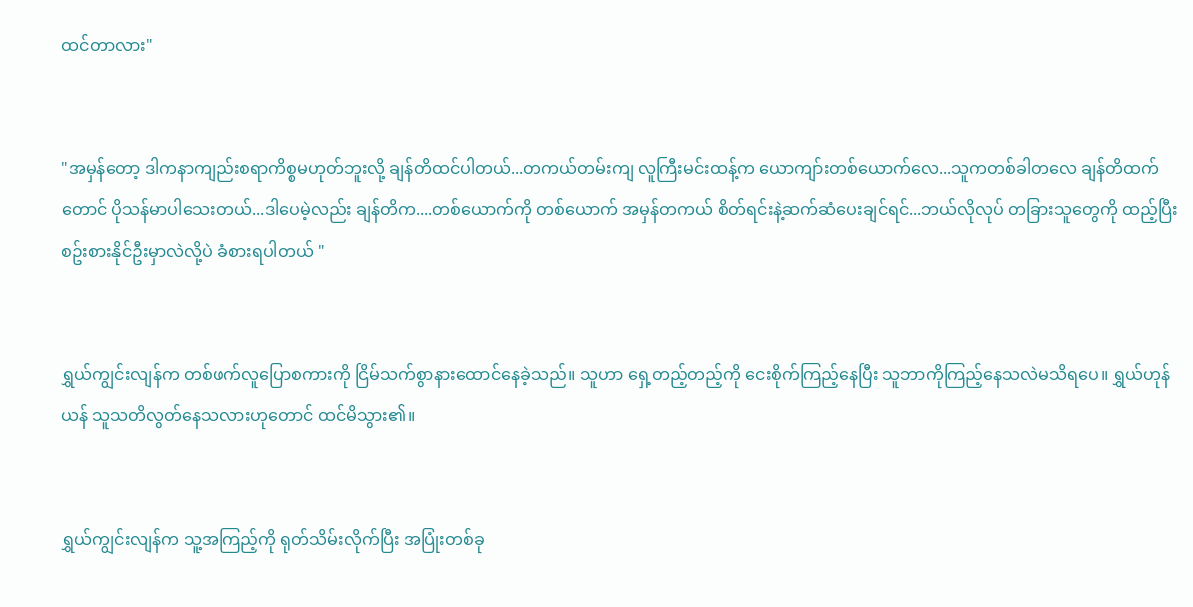ထင်တာလား"


"အမှန်တော့ ဒါကနာကျည်းစရာကိစ္စမဟုတ်ဘူးလို့ ချန်တိထင်ပါတယ်...တကယ်တမ်းကျ လူကြီးမင်းထန့်က ယောကျာ်းတစ်ယောက်လေ...သူကတစ်ခါတလေ ချန်တိထက်တောင် ပိုသန်မာပါသေးတယ်...ဒါပေမဲ့လည်း ချန်တိက....တစ်ယောက်ကို တစ်ယောက် အမှန်တကယ် စိတ်ရင်းနဲ့ဆက်ဆံပေးချင်ရင်...ဘယ်လိုလုပ် တခြားသူတွေကို ထည့်ပြီးစဥ်းစားနိုင်ဦးမှာလဲလို့ပဲ ခံစားရပါတယ် "


ရွှယ်ကျွင်းလျန်က တစ်ဖက်လူပြောစကားကို ငြိမ်သက်စွာနားထောင်နေခဲ့သည်။ သူဟာ ရှေ့တည့်တည့်ကို ငေးစိုက်ကြည့်နေပြီး သူဘာကိုကြည့်နေသလဲမသိရပေ။ ရွှယ်ဟုန်ယန် သူသတိလွတ်နေသလားဟုတောင် ထင်မိသွား၏။


ရွှယ်ကျွင်းလျန်က သူ့အကြည့်ကို ရုတ်သိမ်းလိုက်ပြီး အပြုံးတစ်ခု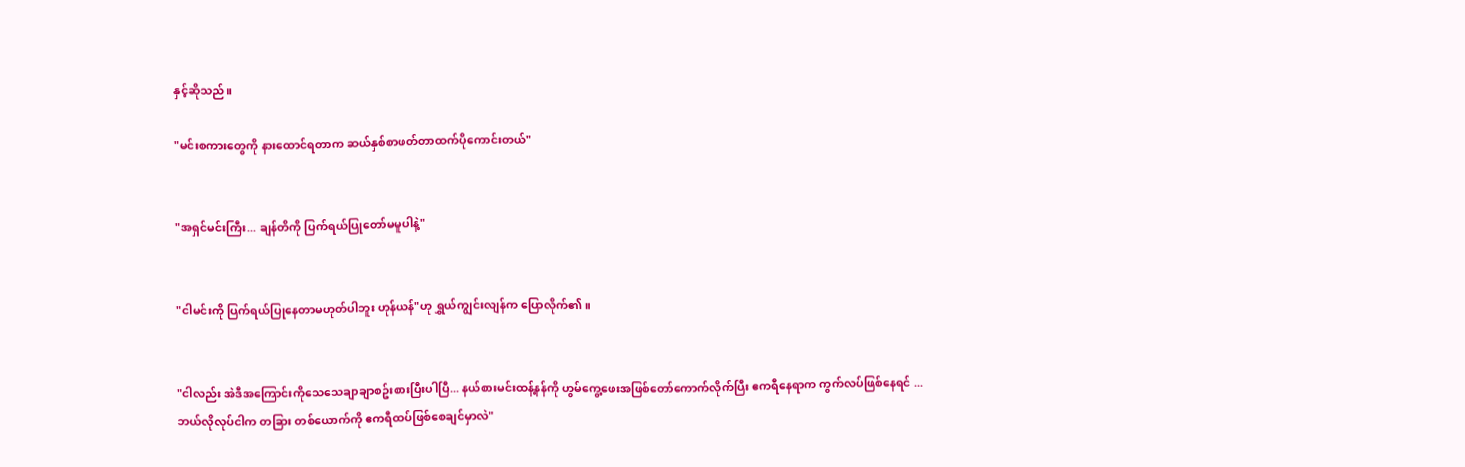နှင့်ဆိုသည်။

"မင်းစကားတွေကို နားထောင်ရတာက ဆယ်နှစ်စာဖတ်တာထက်ပိုကောင်းတယ်"


"အရှင်မင်းကြီး... ချန်တိကို ပြက်ရယ်ပြုတော်မမူပါနဲ့"


"ငါမင်းကို ပြက်ရယ်ပြုနေတာမဟုတ်ပါဘူး ဟုန်ယန်"ဟု ရွှယ်ကျွင်းလျန်က ပြောလိုက်၏။


"ငါလည်း အဲဒီအကြောင်းကိုသေသေချာချာစဥ်းစားပြီးပါပြီ... နယ်စားမင်းထန့်နန်ကို ဟွမ်ကွေ့ဖေးအဖြစ်တော်ကောက်လိုက်ပြီး ဧကရီနေရာက ကွက်လပ်ဖြစ်နေရင် ...ဘယ်လိုလုပ်ငါက တခြား တစ်ယောက်ကို ဧကရီထပ်ဖြစ်စေချင်မှာလဲ"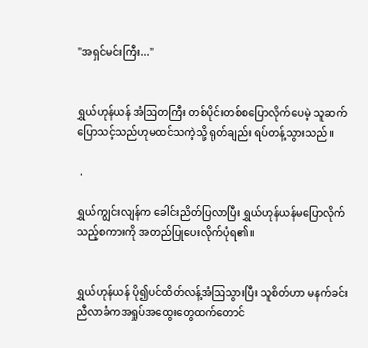"အရှင်မင်းကြီး..."


ရွှယ်ဟုန်ယန် အံဩတကြီး တစ်ပိုင်းတစ်စပြောလိုက်ပေမဲ့ သူဆက်ပြောသင့်သည်ဟုမထင်သကဲ့သို့ ရုတ်ချည်း ရပ်တန့်သွားသည်။

 .

ရွှယ်ကျွင်းလျန်က ခေါင်းညိတ်ပြလာပြီး ရွှယ်ဟုန်ယန်မပြောလိုက်သည့်စကားကို အတည်ပြုပေးလိုက်ပုံရ၏။


ရွှယ်ဟုန်ယန် ပို၍ပင်ထိတ်လန့်အံဩသွားပြီး သူစိတ်ဟာ မနက်ခင်းညီလာခံကအရှုပ်အထွေးတွေထက်တောင်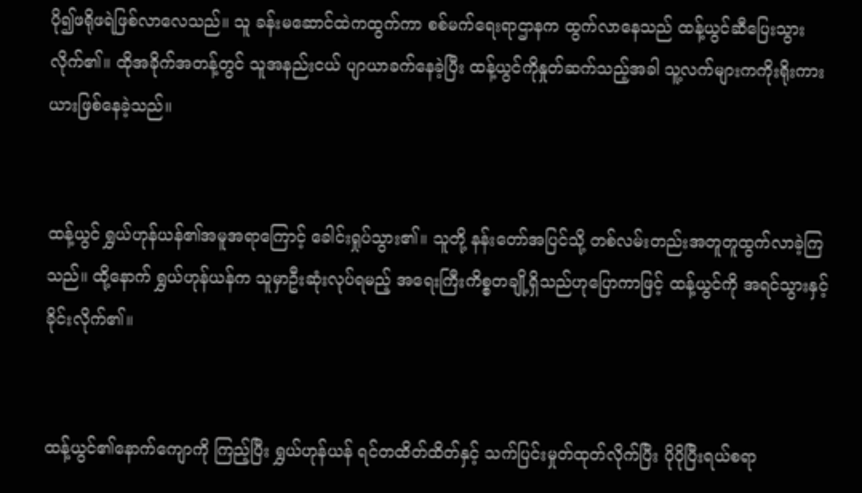ပို၍ဖရိုဖရဲဖြစ်လာလေသည်။ သူ ခန်းမဆောင်ထဲကထွက်ကာ စစ်မက်ရေးရာဌာနက ထွက်လာနေသည် ထန့်ယွင်ဆီပြေးသွားလိုက်၏။ ထိုအခိုက်အတန့်တွင် သူအနည်းငယ် ပျာယာခက်နေခဲ့ပြီး ထန့်ယွင်ကိုနှုတ်ဆက်သည့်အခါ သူ့လက်များကကိုးရိုးကားယားဖြစ်နေခဲ့သည်။


ထန့်ယွင် ရွှယ်ဟုန်ယန်၏အမူအရာကြောင့် ခေါင်းရှုပ်သွား၏။ သူတို့ နန်းတော်အပြင်သို့ တစ်လမ်းတည်းအတူတူထွက်လာခဲ့ကြသည်။ ထို့နောက် ရွှယ်ဟုန်ယန်က သူမှာဦးဆုံးလုပ်ရမည့် အရေးကြီးကိစ္စတချို့ရှိသည်ဟုပြောကာဖြင့် ထန့်ယွင်ကို အရင်သွားနှင့်ခိုင်းလိုက်၏။


ထန့်ယွင်၏နောက်ကျောကို ကြည့်ပြီး ရွှယ်ဟုန်ယန် ရင်တထိတ်ထိတ်နှင့် သက်ပြင်းမှုတ်ထုတ်လိုက်ပြီး ပိုပိုပြီးရယ်စရာ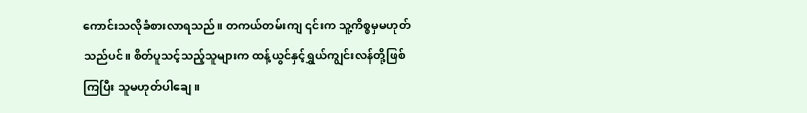ကောင်းသလိုခံစားလာရသည်။ တကယ်တမ်းကျ ၎င်းက သူ့ကိစ္စမှမဟုတ်သည်ပင်။ စိတ်ပူသင့်သည့်သူများက ထန့်ယွင်နှင့်ရွှယ်ကျွင်းလန်တို့ဖြစ်ကြပြီး သူမဟုတ်ပါချေ။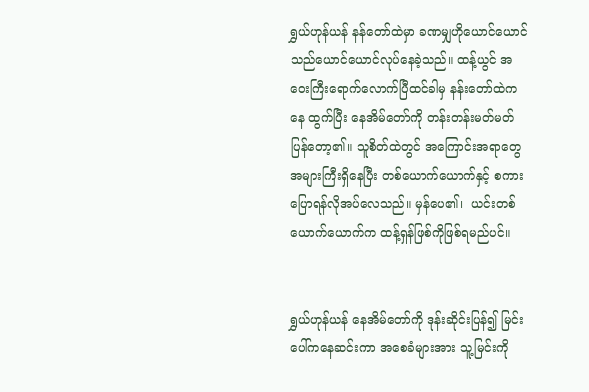ရွှယ်ဟုန်ယန် နန်တော်ထဲမှာ ခဏမျှဟိုယောင်ယောင် သည်ယောင်ယောင်လုပ်နေခဲ့သည်။ ထန့်ယွင် အဝေးကြီးရောက်လောက်ပြီထင်ခါမှ နန်းတော်ထဲကနေ ထွက်ပြီး နေအိမ်တော်ကို တန်းတန်းမတ်မတ် ပြန်တော့၏။ သူစိတ်ထဲတွင် အကြောင်းအရာတွေအများကြီးရှိနေပြီး တစ်ယောက်ယောက်နှင့် စကားပြောရန်လိုအပ်လေသည်။ မှန်ပေ၏၊  ယင်းတစ်ယောက်ယောက်က ထန့်ရှန်ဖြစ်ကိုဖြစ်ရမည်ပင်။


ရွှယ်ဟုန်ယန် နေအိမ်တော်ကို ဒုန်းဆိုင်းပြန်၍ မြင်းပေါ်ကနေဆင်းကာ အစေခံများအား သူ့မြင်းကို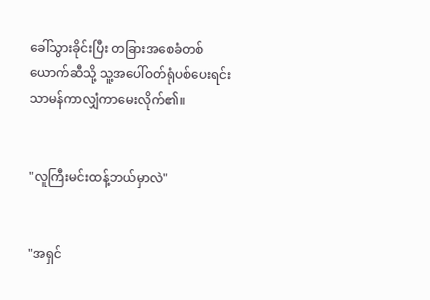ခေါ်သွားခိုင်းပြီး တခြားအစေခံတစ်ယောက်ဆီသို့ သူ့အပေါ်ဝတ်ရုံပစ်ပေးရင်း သာမန်ကာလျှံကာမေးလိုက်၏။


"လူကြီးမင်းထန့်ဘယ်မှာလဲ"


"အရှင်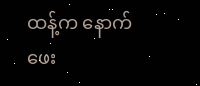ထန့်က နောက်ဖေး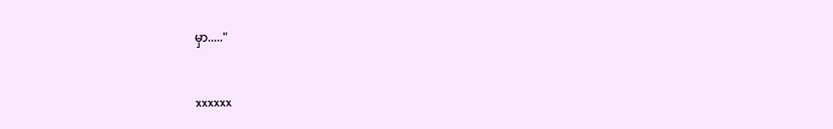မှာ....."


xxxxxx